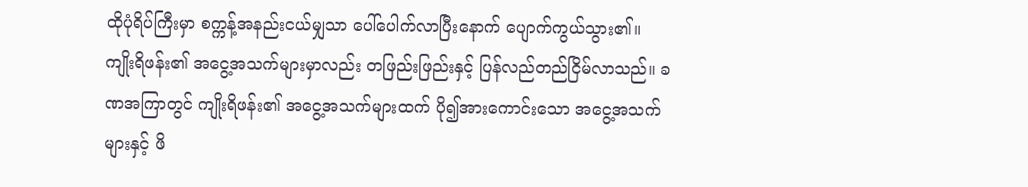ထိုပုံရိပ်ကြီးမှာ စက္ကန့်အနည်းငယ်မျှသာ ပေါ်ပေါက်လာပြီးနောက် ပျောက်ကွယ်သွား၏။ ကျိုးရိဖန်း၏ အငွေ့အသက်များမှာလည်း တဖြည်းဖြည်းနှင့် ပြန်လည်တည်ငြိမ်လာသည်။ ခဏအကြာတွင် ကျိုးရိဖန်း၏ အငွေ့အသက်များထက် ပို၍အားကောင်းသော အငွေ့အသက်များနှင့် ဖိ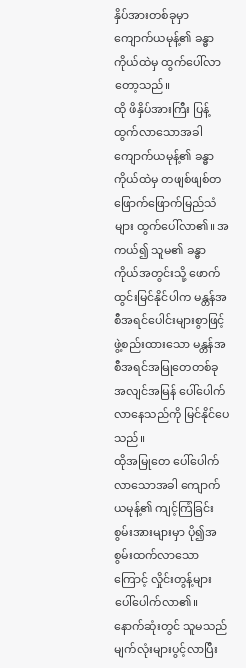နှိပ်အားတစ်ခုမှာ ကျောက်ယမုန့်၏ ခန္ဓာကိုယ်ထဲမှ ထွက်ပေါ်လာတော့သည်။
ထို ဖိနှိပ်အားကြီး ပြန့်ထွက်လာသောအခါ ကျောက်ယမုန့်၏ ခန္ဓာကိုယ်ထဲမှ တဖျစ်ဖျစ်တဖြောက်ဖြောက်မြည်သံများ ထွက်ပေါ်လာ၏။ အကယ်၍ သူမ၏ ခန္ဓာကိုယ်အတွင်းသို့ ဖောက်ထွင်းမြင်နိုင်ပါက မန္တန်အစီအရင်ပေါင်းများစွာဖြင့် ဖွဲ့စည်းထားသော မန္တန်အစီအရင်အမြုတေတစ်ခု အလျင်အမြန် ပေါ်ပေါက်လာနေသည်ကို မြင်နိုင်ပေသည်။
ထိုအမြုတေ ပေါ်ပေါက်လာသောအခါ ကျောက်ယမုန့်၏ ကျင့်ကြံခြင်းစွမ်းအားများမှာ ပို၍အစွမ်းထက်လာသောကြောင့် လှိုင်းတွန့်များ ပေါ်ပေါက်လာ၏။ နောက်ဆုံးတွင် သူမသည် မျက်လုံးများပွင့်လာပြီး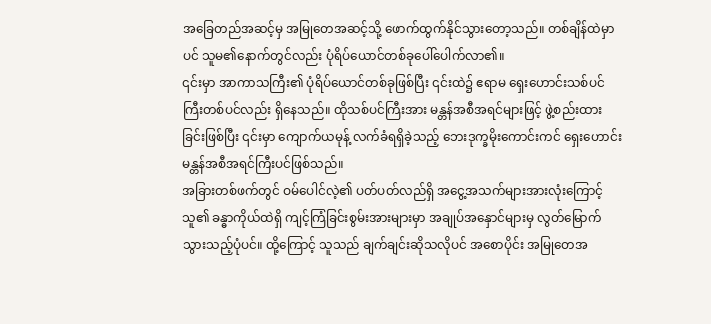အခြေတည်အဆင့်မှ အမြုတေအဆင့်သို့ ဖောက်ထွက်နိုင်သွားတော့သည်။ တစ်ချိန်ထဲမှာပင် သူမ၏နောက်တွင်လည်း ပုံရိပ်ယောင်တစ်ခုပေါ်ပေါက်လာ၏။
၎င်းမှာ အာကာသကြီး၏ ပုံရိပ်ယောင်တစ်ခုဖြစ်ပြီး ၎င်းထဲ၌ ဧရာမ ရှေးဟောင်းသစ်ပင်ကြီးတစ်ပင်လည်း ရှိနေသည်။ ထိုသစ်ပင်ကြီးအား မန္တန်အစီအရင်များဖြင့် ဖွဲ့စည်းထားခြင်းဖြစ်ပြီး ၎င်းမှာ ကျောက်ယမုန့် လက်ခံရရှိခဲ့သည့် ဘေးဒုက္ခမိုးကောင်းကင် ရှေးဟောင်း မန္တန်အစီအရင်ကြီးပင်ဖြစ်သည်။
အခြားတစ်ဖက်တွင် ဝမ်ပေါင်လဲ့၏ ပတ်ပတ်လည်ရှိ အငွေ့အသက်များအားလုံးကြောင့် သူ၏ ခန္ဓာကိုယ်ထဲရှိ ကျင့်ကြံခြင်းစွမ်းအားများမှာ အချုပ်အနှောင်များမှ လွတ်မြောက်သွားသည့်ပုံပင်။ ထို့ကြောင့် သူသည် ချက်ချင်းဆိုသလိုပင် အစောပိုင်း အမြုတေအ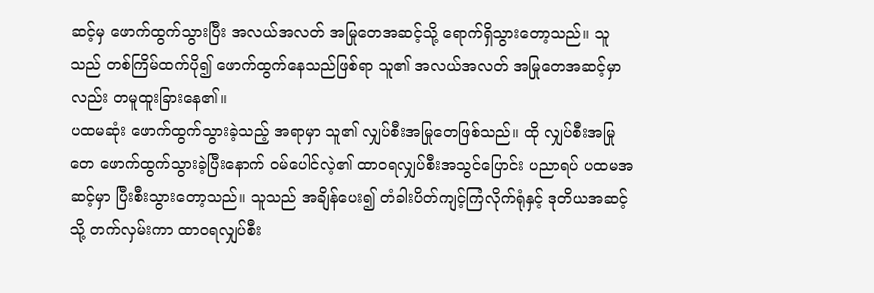ဆင့်မှ ဖောက်ထွက်သွားပြီး အလယ်အလတ် အမြုတေအဆင့်သို့ ရောက်ရှိသွားတော့သည်။ သူသည် တစ်ကြိမ်ထက်ပို၍ ဖောက်ထွက်နေသည်ဖြစ်ရာ သူ၏ အလယ်အလတ် အမြုတေအဆင့်မှာလည်း တမူထူးခြားနေ၏။
ပထမဆုံး ဖောက်ထွက်သွားခဲ့သည့် အရာမှာ သူ၏ လျှပ်စီးအမြုတေဖြစ်သည်။ ထို လျှပ်စီးအမြုတေ ဖောက်ထွက်သွားခဲ့ပြီးနောက် ဝမ်ပေါင်လဲ့၏ ထာဝရလျှပ်စီးအသွင်ပြောင်း ပညာရပ် ပထမအဆင့်မှာ ပြီးစီးသွားတော့သည်။ သူသည် အချိန်ပေး၍ တံခါးပိတ်ကျင့်ကြံလိုက်ရုံနှင့် ဒုတိယအဆင့်သို့ တက်လှမ်းကာ ထာဝရလျှပ်စီး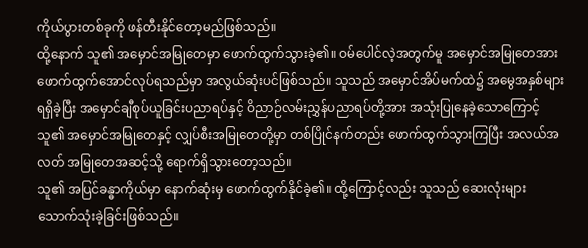ကိုယ်ပွားတစ်ခုကို ဖန်တီးနိုင်တော့မည်ဖြစ်သည်။
ထို့နောက် သူ၏ အမှောင်အမြုတေမှာ ဖောက်ထွက်သွားခဲ့၏။ ဝမ်ပေါင်လဲ့အတွက်မူ အမှောင်အမြုတေအား ဖောက်ထွက်အောင်လုပ်ရသည်မှာ အလွယ်ဆုံးပင်ဖြစ်သည်။ သူသည် အမှောင်အိပ်မက်ထဲ၌ အမွေအနှစ်များ ရရှိခဲ့ပြီး အမှောင်ချီစုပ်ယူခြင်းပညာရပ်နှင့် ဝိညာဉ်လမ်းညွှန်ပညာရပ်တို့အား အသုံးပြုနေခဲ့သောကြောင့် သူ၏ အမှောင်အမြုတေနှင့် လျှပ်စီးအမြုတေတို့မှာ တစ်ပြိုင်နက်တည်း ဖောက်ထွက်သွားကြပြီး အလယ်အလတ် အမြုတေအဆင့်သို့ ရောက်ရှိသွားတော့သည်။
သူ၏ အပြင်ခန္ဓာကိုယ်မှာ နောက်ဆုံးမှ ဖောက်ထွက်နိုင်ခဲ့၏။ ထို့ကြောင့်လည်း သူသည် ဆေးလုံးများ သောက်သုံးခဲ့ခြင်းဖြစ်သည်။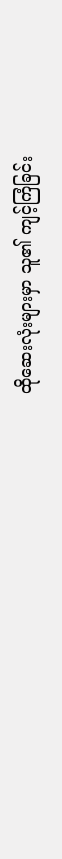ထိုဆေးလုံးများမှာ သူ၏ ကျင့်ကြံခြင်း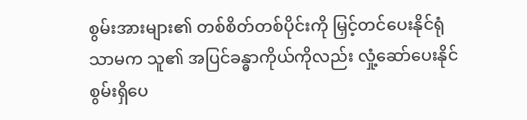စွမ်းအားများ၏ တစ်စိတ်တစ်ပိုင်းကို မြှင့်တင်ပေးနိုင်ရုံသာမက သူ၏ အပြင်ခန္ဓာကိုယ်ကိုလည်း လှုံ့ဆော်ပေးနိုင်စွမ်းရှိပေ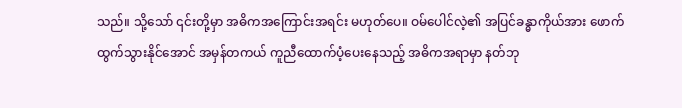သည်။ သို့သော် ၎င်းတို့မှာ အဓိကအကြောင်းအရင်း မဟုတ်ပေ။ ဝမ်ပေါင်လဲ့၏ အပြင်ခန္ဓာကိုယ်အား ဖောက်ထွက်သွားနိုင်အောင် အမှန်တကယ် ကူညီထောက်ပံ့ပေးနေသည့် အဓိကအရာမှာ နတ်ဘု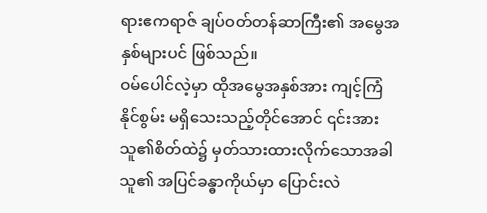ရားဧကရာဇ် ချပ်ဝတ်တန်ဆာကြီး၏ အမွေအနှစ်များပင် ဖြစ်သည်။
ဝမ်ပေါင်လဲ့မှာ ထိုအမွေအနှစ်အား ကျင့်ကြံနိုင်စွမ်း မရှိသေးသည့်တိုင်အောင် ၎င်းအား သူ၏စိတ်ထဲ၌ မှတ်သားထားလိုက်သောအခါ သူ၏ အပြင်ခန္ဓာကိုယ်မှာ ပြောင်းလဲ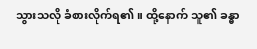သွားသလို ခံစားလိုက်ရ၏။ ထို့နောက် သူ၏ ခန္ဓာ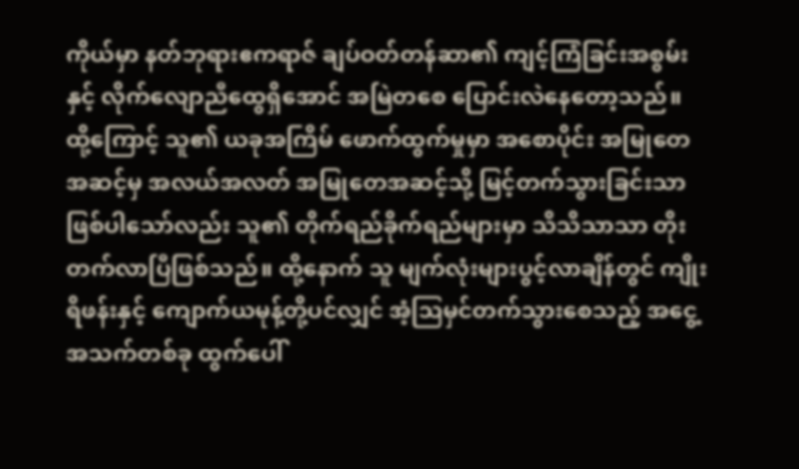ကိုယ်မှာ နတ်ဘုရားဧကရာဇ် ချပ်ဝတ်တန်ဆာ၏ ကျင့်ကြံခြင်းအစွမ်းနှင့် လိုက်လျောညီထွေရှိအောင် အမြဲတစေ ပြောင်းလဲနေတော့သည်။
ထို့ကြောင့် သူ၏ ယခုအကြိမ် ဖောက်ထွက်မှုမှာ အစောပိုင်း အမြုတေအဆင့်မှ အလယ်အလတ် အမြုတေအဆင့်သို့ မြင့်တက်သွားခြင်းသာ ဖြစ်ပါသော်လည်း သူ၏ တိုက်ရည်ခိုက်ရည်များမှာ သိသိသာသာ တိုးတက်လာပြီဖြစ်သည်။ ထို့နောက် သူ မျက်လုံးများပွင့်လာချိန်တွင် ကျိုးရိဖန်းနှင့် ကျောက်ယမုန့်တို့ပင်လျှင် အံ့ဩမှင်တက်သွားစေသည့် အငွေ့အသက်တစ်ခု ထွက်ပေါ်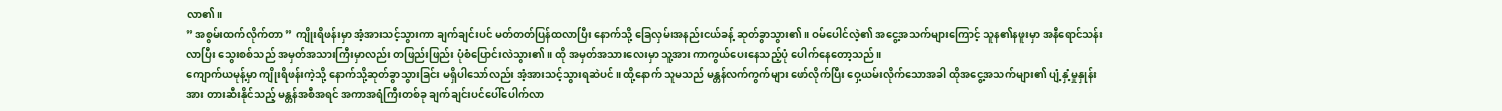လာ၏။
” အစွမ်းထက်လိုက်တာ ” ကျိုးရိဖန်းမှာ အံ့အားသင့်သွားကာ ချက်ချင်းပင် မတ်တတ်ပြန်ထလာပြီး နောက်သို့ ခြေလှမ်းအနည်းငယ်ခန့် ဆုတ်ခွာသွား၏။ ဝမ်ပေါင်လဲ့၏ အငွေ့အသက်များကြောင့် သူန၏နဖူးမှာ အနီရောင်သန်းလာပြီး သွေးစစ်သည် အမှတ်အသားကြီးမှာလည်း တဖြည်းဖြည်း ပုံစံပြောင်းလဲသွား၏။ ထို အမှတ်အသားလေးမှာ သူ့အား ကာကွယ်ပေးနေသည့်ပုံ ပေါက်နေတော့သည်။
ကျောက်ယမုန့်မှာ ကျိုးရိဖန်းကဲ့သို့ နောက်သို့ဆုတ်ခွာသွားခြင်း မရှိပါသော်လည်း အံ့အားသင့်သွားရဆဲပင်။ ထို့နောက် သူမသည် မန္တန်လက်ကွက်များ ဖော်လိုက်ပြီး ဝှေ့ယမ်းလိုက်သောအခါ ထိုအငွေ့အသက်များ၏ ပျံ့နှံ့မှုနှုန်းအား တားဆီးနိုင်သည့် မန္တန်အစီအရင် အကာအရံကြီးတစ်ခု ချက်ချင်းပင်ပေါ်ပေါက်လာ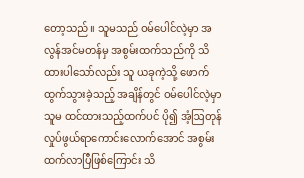တော့သည်။ သူမသည် ဝမ်ပေါင်လဲ့မှာ အလွန်အင်မတန်မှ အစွမ်းထက်သည်ကို သိထားပါသော်လည်း သူ ယခုကဲ့သို့ ဖောက်ထွက်သွားခဲ့သည့် အချိန်တွင် ဝမ်ပေါင်လဲ့မှာ သူမ ထင်ထားသည့်ထက်ပင် ပို၍ အံ့ဩတုန်လှုပ်ဖွယ်ရာကောင်းလောက်အောင် အစွမ်းထက်လာပြီဖြစ်ကြောင်း သိ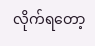လိုက်ရတော့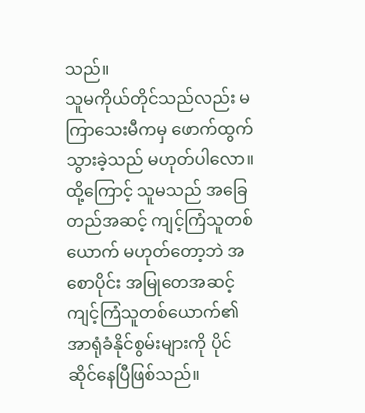သည်။
သူမကိုယ်တိုင်သည်လည်း မကြာသေးမီကမှ ဖောက်ထွက်သွားခဲ့သည် မဟုတ်ပါလော။ ထို့ကြောင့် သူမသည် အခြေတည်အဆင့် ကျင့်ကြံသူတစ်ယောက် မဟုတ်တော့ဘဲ အစောပိုင်း အမြုတေအဆင့် ကျင့်ကြံသူတစ်ယောက်၏ အာရုံခံနိုင်စွမ်းများကို ပိုင်ဆိုင်နေပြီဖြစ်သည်။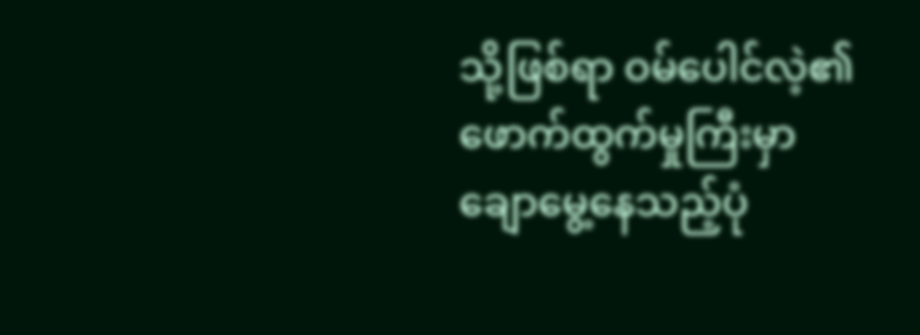သို့ဖြစ်ရာ ဝမ်ပေါင်လဲ့၏ ဖောက်ထွက်မှုကြီးမှာ ချောမွေ့နေသည့်ပုံ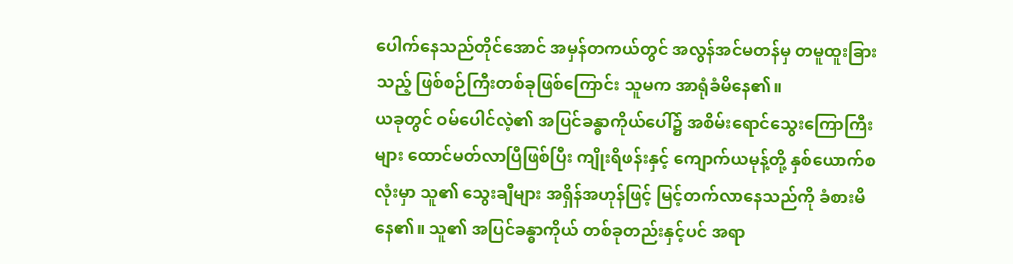ပေါက်နေသည်တိုင်အောင် အမှန်တကယ်တွင် အလွန်အင်မတန်မှ တမူထူးခြားသည့် ဖြစ်စဉ်ကြီးတစ်ခုဖြစ်ကြောင်း သူမက အာရုံခံမိနေ၏။
ယခုတွင် ဝမ်ပေါင်လဲ့၏ အပြင်ခန္ဓာကိုယ်ပေါ်၌ အစိမ်းရောင်သွေးကြောကြီးများ ထောင်မတ်လာပြီဖြစ်ပြီး ကျိုးရိဖန်းနှင့် ကျောက်ယမုန့်တို့ နှစ်ယောက်စလုံးမှာ သူ၏ သွေးချီများ အရှိန်အဟုန်ဖြင့် မြင့်တက်လာနေသည်ကို ခံစားမိနေ၏။ သူ၏ အပြင်ခန္ဓာကိုယ် တစ်ခုတည်းနှင့်ပင် အရာ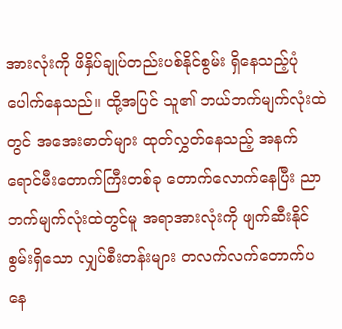အားလုံးကို ဖိနှိပ်ချုပ်တည်းပစ်နိုင်စွမ်း ရှိနေသည့်ပုံ ပေါက်နေသည်။ ထို့အပြင် သူ၏ ဘယ်ဘက်မျက်လုံးထဲတွင် အအေးဓာတ်များ ထုတ်လွှတ်နေသည့် အနက်ရောင်မီးတောက်ကြီးတစ်ခု တောက်လောက်နေပြီး ညာဘက်မျက်လုံးထဲတွင်မူ အရာအားလုံးကို ဖျက်ဆီးနိုင်စွမ်းရှိသော လျှပ်စီးတန်းများ တလက်လက်တောက်ပနေ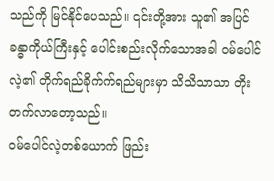သည်ကို မြင်နိုင်ပေသည်။ ၎င်းတို့အား သူ၏ အပြင်ခန္ဓာကိုယ်ကြီးနှင့် ပေါင်းစည်းလိုက်သောအခါ ဝမ်ပေါင်လဲ့၏ တိုက်ရည်ခိုက်က်ရည်များမှာ သိသိသာသာ တိုးတက်လာတော့သည်။
ဝမ်ပေါင်လဲ့တစ်ယောက် ဖြည်း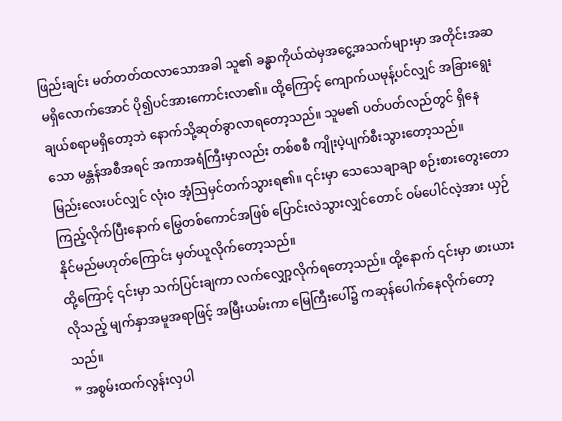ဖြည်းချင်း မတ်တတ်ထလာသောအခါ သူ၏ ခန္ဓာကိုယ်ထဲမှအငွေ့အသက်များမှာ အတိုင်းအဆ မရှိလောက်အောင် ပို၍ပင်အားကောင်းလာ၏။ ထို့ကြောင့် ကျောက်ယမုန့်ပင်လျှင် အခြားရွေးချယ်စရာမရှိတော့ဘဲ နောက်သို့ဆုတ်ခွာလာရတော့သည်။ သူမ၏ ပတ်ပတ်လည်တွင် ရှိနေသော မန္တန်အစီအရင် အကာအရံကြီးမှာလည်း တစ်စစီ ကျိုးပဲ့ပျက်စီးသွားတော့သည်။
မြည်းလေးပင်လျှင် လုံးဝ အံ့ဩမှင်တက်သွားရ၏။ ၎င်းမှာ သေသေချာချာ စဉ်းစားတွေးတောကြည့်လိုက်ပြီးနောက် မြွေတစ်ကောင်အဖြစ် ပြောင်းလဲသွားလျှင်တောင် ဝမ်ပေါင်လဲ့အား ယှဉ်နိုင်မည်မဟုတ်ကြောင်း မှတ်ယူလိုက်တော့သည်။
ထို့ကြောင့် ၎င်းမှာ သက်ပြင်းချကာ လက်လျှော့လိုက်ရတော့သည်။ ထို့နောက် ၎င်းမှာ ဖားယားလိုသည့် မျက်နှာအမူအရာဖြင့် အမြီးယမ်းကာ မြေကြီးပေါ်၌ ကဆုန်ပေါက်နေလိုက်တော့သည်။
” အစွမ်းထက်လွန်းလှပါ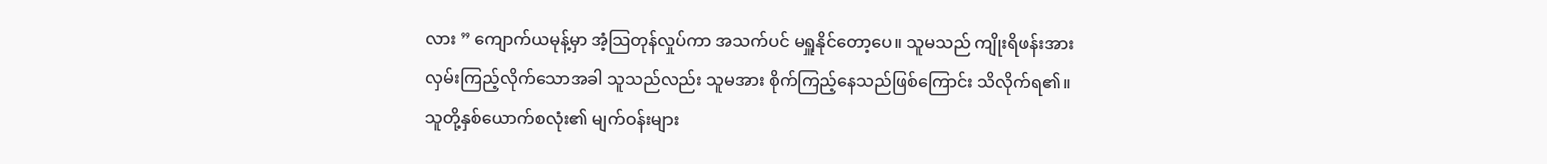လား ” ကျောက်ယမုန့်မှာ အံ့သြတုန်လှုပ်ကာ အသက်ပင် မရှူနိုင်တော့ပေ။ သူမသည် ကျိုးရိဖန်းအား လှမ်းကြည့်လိုက်သောအခါ သူသည်လည်း သူမအား စိုက်ကြည့်နေသည်ဖြစ်ကြောင်း သိလိုက်ရ၏။ သူတို့နှစ်ယောက်စလုံး၏ မျက်ဝန်းများ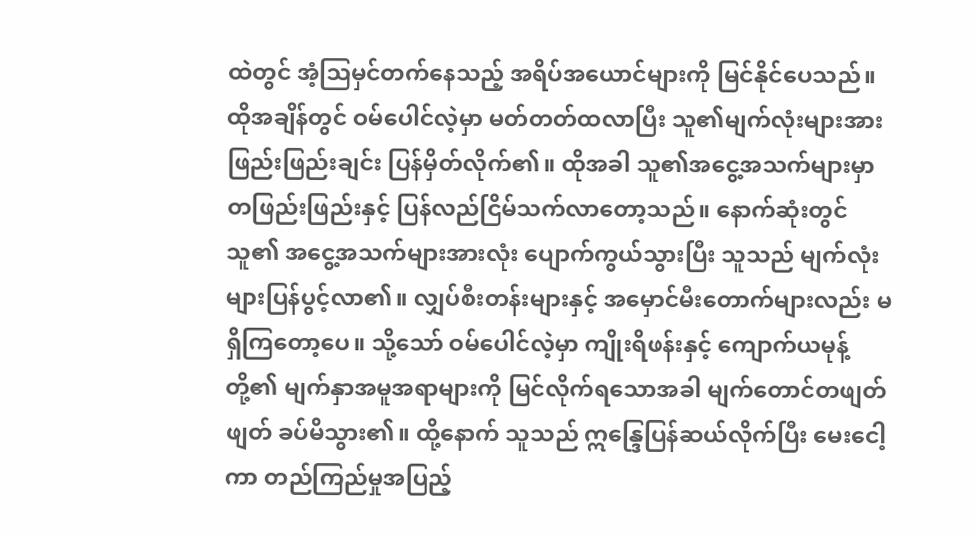ထဲတွင် အံ့ဩမှင်တက်နေသည့် အရိပ်အယောင်များကို မြင်နိုင်ပေသည်။
ထိုအချိန်တွင် ဝမ်ပေါင်လဲ့မှာ မတ်တတ်ထလာပြီး သူ၏မျက်လုံးများအား ဖြည်းဖြည်းချင်း ပြန်မှိတ်လိုက်၏။ ထိုအခါ သူ၏အငွေ့အသက်များမှာ တဖြည်းဖြည်းနှင့် ပြန်လည်ငြိမ်သက်လာတော့သည်။ နောက်ဆုံးတွင် သူ၏ အငွေ့အသက်များအားလုံး ပျောက်ကွယ်သွားပြီး သူသည် မျက်လုံးများပြန်ပွင့်လာ၏။ လျှပ်စီးတန်းများနှင့် အမှောင်မီးတောက်များလည်း မရှိကြတော့ပေ။ သို့သော် ဝမ်ပေါင်လဲ့မှာ ကျိုးရိဖန်းနှင့် ကျောက်ယမုန့်တို့၏ မျက်နှာအမူအရာများကို မြင်လိုက်ရသောအခါ မျက်တောင်တဖျတ်ဖျတ် ခပ်မိသွား၏။ ထို့နောက် သူသည် ဣန္ဒြေပြန်ဆယ်လိုက်ပြီး မေးငေါ့ကာ တည်ကြည်မှုအပြည့်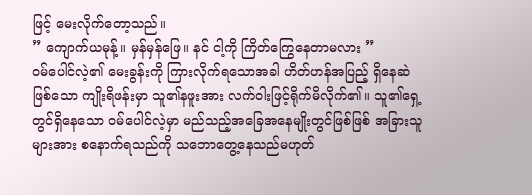ဖြင့် မေးလိုက်တော့သည်။
” ကျောက်ယမုန့်။ မှန်မှန်ဖြေ။ နင် ငါ့ကို ကြိတ်ကြွေနေတာမလား ”
ဝမ်ပေါင်လဲ့၏ မေးခွန်းကို ကြားလိုက်ရသောအခါ ဟိတ်ဟန်အပြည့် ရှိနေဆဲဖြစ်သော ကျိုးရိဖန်းမှာ သူ၏နဖူးအား လက်ဝါးဖြင့်ရိုက်မိလိုက်၏။ သူ၏ရှေ့တွင်ရှိနေသော ဝမ်ပေါင်လဲ့မှာ မည်သည့်အခြေအနေမျိုးတွင်ဖြစ်ဖြစ် အခြားသူများအား စနောက်ရသည်ကို သဘောတွေ့နေသည်မဟုတ်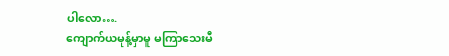ပါလော….
ကျောက်ယမုန့်မှာမူ မကြာသေးမီ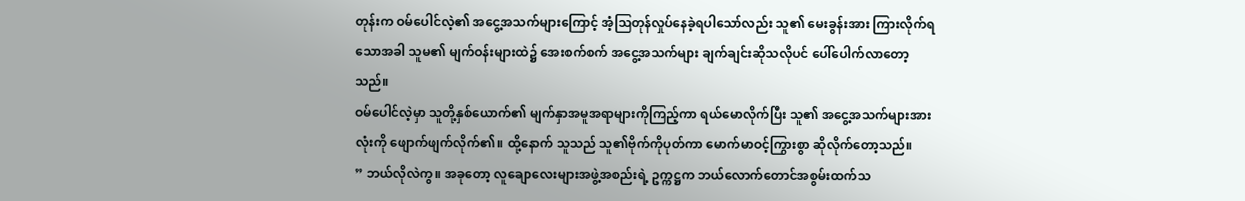တုန်းက ဝမ်ပေါင်လဲ့၏ အငွေ့အသက်များကြောင့် အံ့ဩတုန်လှုပ်နေခဲ့ရပါသော်လည်း သူ၏ မေးခွန်းအား ကြားလိုက်ရသောအခါ သူမ၏ မျက်ဝန်းများထဲ၌ အေးစက်စက် အငွေ့အသက်များ ချက်ချင်းဆိုသလိုပင် ပေါ်ပေါက်လာတော့သည်။
ဝမ်ပေါင်လဲ့မှာ သူတို့နှစ်ယောက်၏ မျက်နှာအမူအရာများကိုကြည့်ကာ ရယ်မောလိုက်ပြီး သူ၏ အငွေ့အသက်များအားလုံးကို ဖျောက်ဖျက်လိုက်၏။ ထို့နောက် သူသည် သူ၏ဗိုက်ကိုပုတ်ကာ မောက်မာဝင့်ကြွားစွာ ဆိုလိုက်တော့သည်။
” ဘယ်လိုလဲကွ။ အခုတော့ လူချောလေးများအဖွဲ့အစည်းရဲ့ ဥက္ကဋ္ဌက ဘယ်လောက်တောင်အစွမ်းထက်သ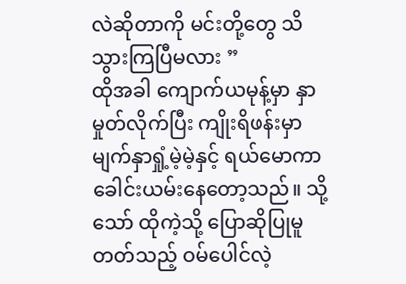လဲဆိုတာကို မင်းတို့တွေ သိသွားကြပြီမလား ”
ထိုအခါ ကျောက်ယမုန့်မှာ နှာမှုတ်လိုက်ပြီး ကျိုးရိဖန်းမှာ မျက်နှာရှုံ့မဲ့မဲ့နှင့် ရယ်မောကာ ခေါင်းယမ်းနေတော့သည်။ သို့သော် ထိုကဲ့သို့ ပြောဆိုပြုမူတတ်သည့် ဝမ်ပေါင်လဲ့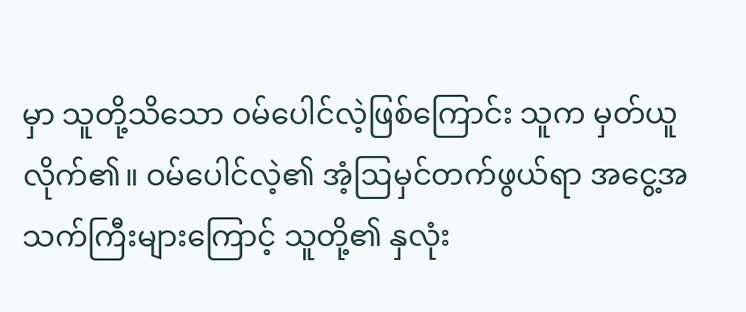မှာ သူတို့သိသော ဝမ်ပေါင်လဲ့ဖြစ်ကြောင်း သူက မှတ်ယူလိုက်၏။ ဝမ်ပေါင်လဲ့၏ အံ့ဩမှင်တက်ဖွယ်ရာ အငွေ့အသက်ကြီးများကြောင့် သူတို့၏ နှလုံး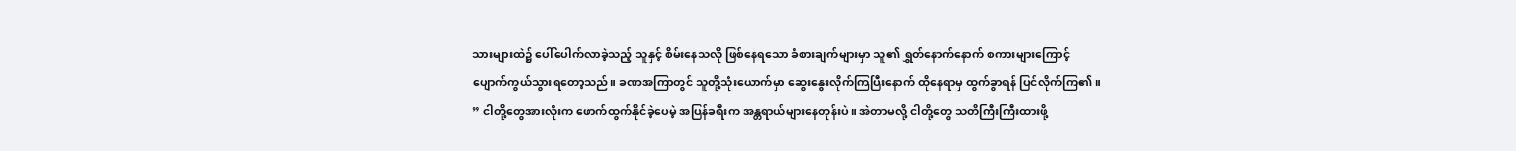သားများထဲ၌ ပေါ်ပေါက်လာခဲ့သည့် သူနှင့် စိမ်းနေသလို ဖြစ်နေရသော ခံစားချက်များမှာ သူ၏ ရွှတ်နောက်နောက် စကားများကြောင့် ပျောက်ကွယ်သွားရတော့သည်။ ခဏအကြာတွင် သူတို့သုံးယောက်မှာ ဆွေးနွေးလိုက်ကြပြီးနောက် ထိုနေရာမှ ထွက်ခွာရန် ပြင်လိုက်ကြ၏။
” ငါတို့တွေအားလုံးက ဖောက်ထွက်နိုင်ခဲ့ပေမဲ့ အပြန်ခရီးက အန္တရာယ်များနေတုန်းပဲ။ အဲတာမလို့ ငါတို့တွေ သတိကြီးကြီးထားဖို့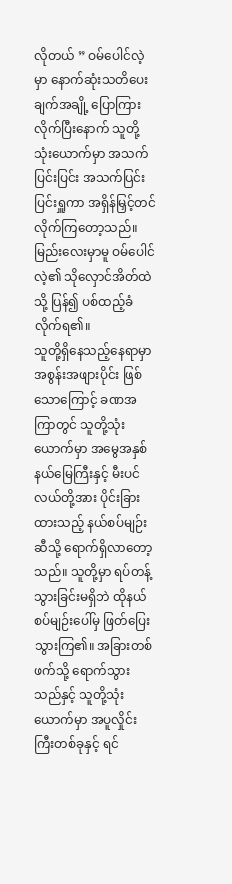လိုတယ် ” ဝမ်ပေါင်လဲ့မှာ နောက်ဆုံးသတိပေးချက်အချို့ ပြောကြားလိုက်ပြီးနောက် သူတို့သုံးယောက်မှာ အသက်ပြင်းပြင်း အသက်ပြင်းပြင်းရှူကာ အရှိန်မြှင့်တင်လိုက်ကြတော့သည်။ မြည်းလေးမှာမူ ဝမ်ပေါင်လဲ့၏ သိုလှောင်အိတ်ထဲသို့ ပြန်၍ ပစ်ထည့်ခံလိုက်ရ၏။
သူတို့ရှိနေသည့်နေရာမှာ အစွန်းအဖျားပိုင်း ဖြစ်သောကြောင့် ခဏအကြာတွင် သူတို့သုံးယောက်မှာ အမွေအနှစ်နယ်မြေကြီးနှင့် မီးပင်လယ်တို့အား ပိုင်းခြားထားသည့် နယ်စပ်မျဉ်းဆီသို့ ရောက်ရှိလာတော့သည်။ သူတို့မှာ ရပ်တန့်သွားခြင်းမရှိဘဲ ထိုနယ်စပ်မျဉ်းပေါ်မှ ဖြတ်ပြေးသွားကြ၏။ အခြားတစ်ဖက်သို့ ရောက်သွားသည်နှင့် သူတို့သုံးယောက်မှာ အပူလှိုင်းကြီးတစ်ခုနှင့် ရင်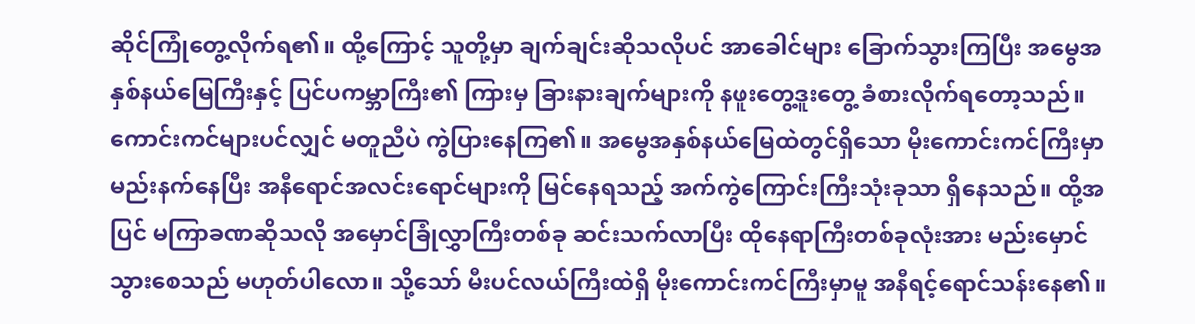ဆိုင်ကြုံတွေ့လိုက်ရ၏။ ထို့ကြောင့် သူတို့မှာ ချက်ချင်းဆိုသလိုပင် အာခေါင်များ ခြောက်သွားကြပြီး အမွေအနှစ်နယ်မြေကြီးနှင့် ပြင်ပကမ္ဘာကြီး၏ ကြားမှ ခြားနားချက်များကို နဖူးတွေ့ဒူးတွေ့ ခံစားလိုက်ရတော့သည်။
ကောင်းကင်များပင်လျှင် မတူညီပဲ ကွဲပြားနေကြ၏။ အမွေအနှစ်နယ်မြေထဲတွင်ရှိသော မိုးကောင်းကင်ကြီးမှာ မည်းနက်နေပြီး အနီရောင်အလင်းရောင်များကို မြင်နေရသည့် အက်ကွဲကြောင်းကြီးသုံးခုသာ ရှိနေသည်။ ထို့အပြင် မကြာခဏဆိုသလို အမှောင်ခြုံလွှာကြီးတစ်ခု ဆင်းသက်လာပြီး ထိုနေရာကြီးတစ်ခုလုံးအား မည်းမှောင်သွားစေသည် မဟုတ်ပါလော။ သို့သော် မီးပင်လယ်ကြီးထဲရှိ မိုးကောင်းကင်ကြီးမှာမူ အနီရင့်ရောင်သန်းနေ၏။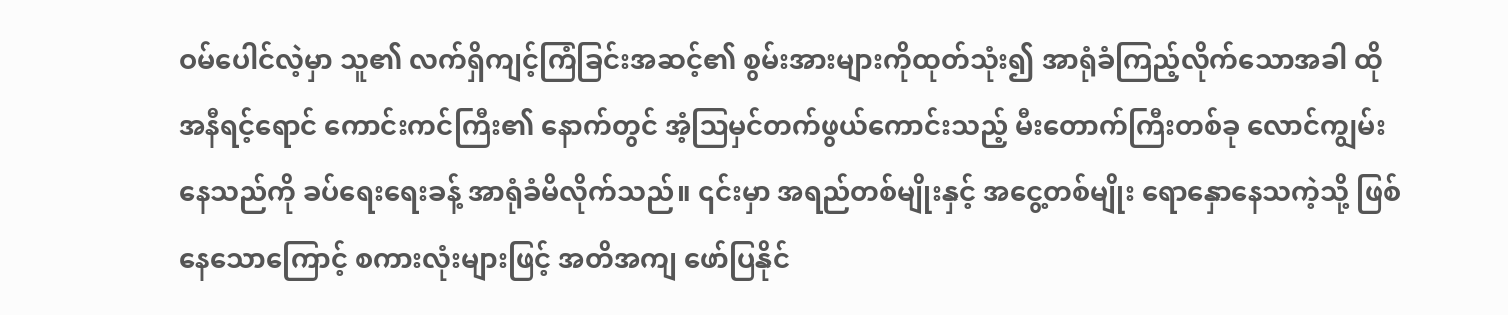ဝမ်ပေါင်လဲ့မှာ သူ၏ လက်ရှိကျင့်ကြံခြင်းအဆင့်၏ စွမ်းအားများကိုထုတ်သုံး၍ အာရုံခံကြည့်လိုက်သောအခါ ထိုအနီရင့်ရောင် ကောင်းကင်ကြီး၏ နောက်တွင် အံ့ဩမှင်တက်ဖွယ်ကောင်းသည့် မီးတောက်ကြီးတစ်ခု လောင်ကျွမ်းနေသည်ကို ခပ်ရေးရေးခန့် အာရုံခံမိလိုက်သည်။ ၎င်းမှာ အရည်တစ်မျိုးနှင့် အငွေ့တစ်မျိုး ရောနှောနေသကဲ့သို့ ဖြစ်နေသောကြောင့် စကားလုံးများဖြင့် အတိအကျ ဖော်ပြနိုင်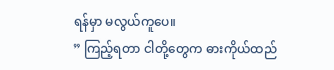ရန်မှာ မလွယ်ကူပေ။
” ကြည့်ရတာ ငါတို့တွေက ဓားကိုယ်ထည်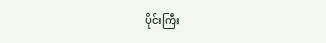ပိုင်းကြီး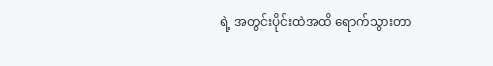ရဲ့ အတွင်းပိုင်းထဲအထိ ရောက်သွားတာ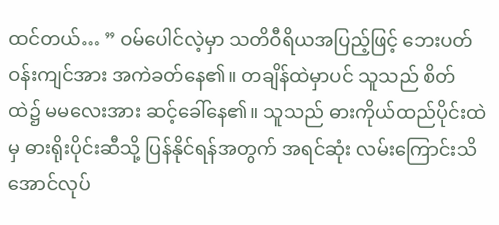ထင်တယ်… ” ဝမ်ပေါင်လဲ့မှာ သတိဝီရိယအပြည့်ဖြင့် ဘေးပတ်ဝန်းကျင်အား အကဲခတ်နေ၏။ တချိန်ထဲမှာပင် သူသည် စိတ်ထဲ၌ မမလေးအား ဆင့်ခေါ်နေ၏။ သူသည် ဓားကိုယ်ထည်ပိုင်းထဲမှ ဓားရိုးပိုင်းဆီသို့ ပြန်နိုင်ရန်အတွက် အရင်ဆုံး လမ်းကြောင်းသိအောင်လုပ်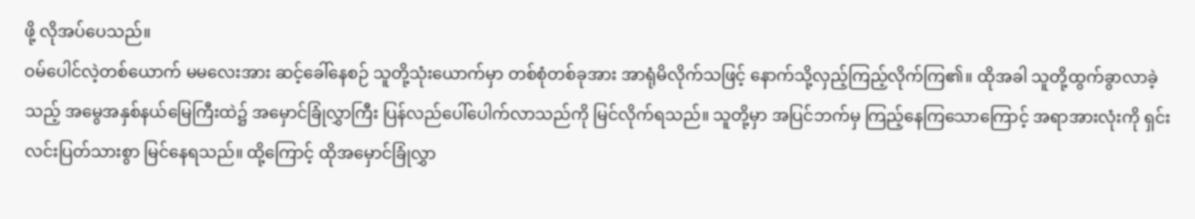ဖို့ လိုအပ်ပေသည်။
ဝမ်ပေါင်လဲ့တစ်ယောက် မမလေးအား ဆင့်ခေါ်နေစဉ် သူတို့သုံးယောက်မှာ တစ်စုံတစ်ခုအား အာရုံမိလိုက်သဖြင့် နောက်သို့လှည့်ကြည့်လိုက်ကြ၏။ ထိုအခါ သူတို့ထွက်ခွာလာခဲ့သည့် အမွေအနှစ်နယ်မြေကြီးထဲ၌ အမှောင်ခြုံလွှာကြီး ပြန်လည်ပေါ်ပေါက်လာသည်ကို မြင်လိုက်ရသည်။ သူတို့မှာ အပြင်ဘက်မှ ကြည့်နေကြသောကြောင့် အရာအားလုံးကို ရှင်းလင်းပြတ်သားစွာ မြင်နေရသည်။ ထို့ကြောင့် ထိုအမှောင်ခြုံလွှာ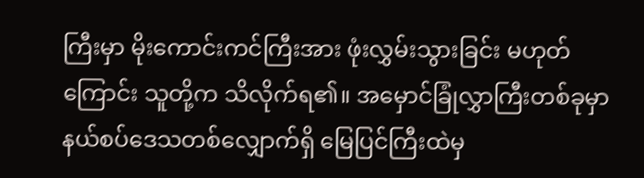ကြီးမှာ မိုးကောင်းကင်ကြီးအား ဖုံးလွှမ်းသွားခြင်း မဟုတ်ကြောင်း သူတို့က သိလိုက်ရ၏။ အမှောင်ခြုံလွှာကြီးတစ်ခုမှာ နယ်စပ်ဒေသတစ်လျှောက်ရှိ မြေပြင်ကြီးထဲမှ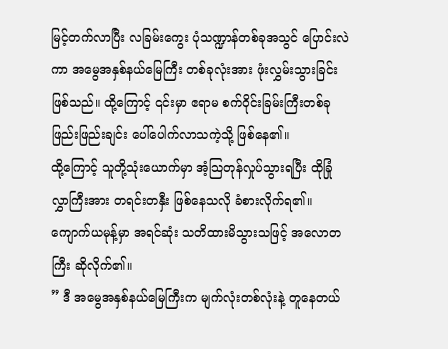မြင့်တက်လာပြီး လခြမ်းကွေး ပုံသဏ္ဍာန်တစ်ခုအသွင် ပြောင်းလဲကာ အမွေအနှစ်နယ်မြေကြီး တစ်ခုလုံးအား ဖုံးလွှမ်းသွားခြင်းဖြစ်သည်။ ထို့ကြောင့် ၎င်းမှာ ဧရာမ စက်ဝိုင်းခြမ်းကြီးတစ်ခု ဖြည်းဖြည်းချင်း ပေါ်ပေါက်လာသကဲ့သို့ ဖြစ်နေ၏။
ထို့ကြောင့် သူတို့သုံးယောက်မှာ အံ့သြတုန်လှုပ်သွားရပြီး ထိုခြုံလွှာကြီးအား တရင်းတနှီး ဖြစ်နေသလို ခံစားလိုက်ရ၏။ ကျောက်ယမုန့်မှာ အရင်ဆုံး သတိထားမိသွားသဖြင့် အလောတကြီး ဆိုလိုက်၏။
” ဒီ အမွေအနှစ်နယ်မြေကြီးက မျက်လုံးတစ်လုံးနဲ့ တူနေတယ်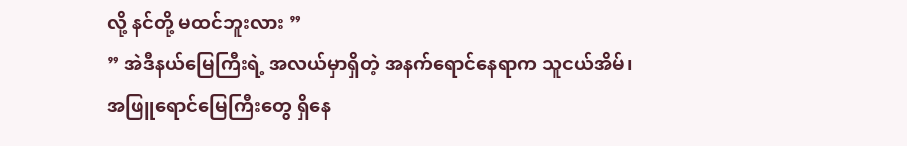လို့ နင်တို့ မထင်ဘူးလား ”
” အဲဒီနယ်မြေကြီးရဲ့ အလယ်မှာရှိတဲ့ အနက်ရောင်နေရာက သူငယ်အိမ်၊ အဖြူရောင်မြေကြီးတွေ ရှိနေ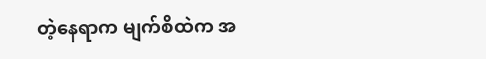တဲ့နေရာက မျက်စိထဲက အ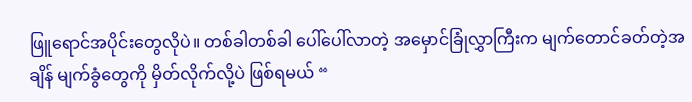ဖြူရောင်အပိုင်းတွေလိုပဲ။ တစ်ခါတစ်ခါ ပေါ်ပေါ်လာတဲ့ အမှောင်ခြုံလွှာကြီးက မျက်တောင်ခတ်တဲ့အချိန် မျက်ခွံတွေကို မှိတ်လိုက်လို့ပဲ ဖြစ်ရမယ် “